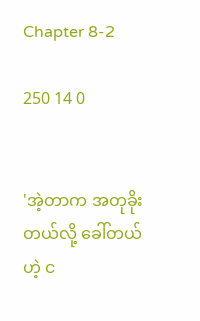Chapter 8-2

250 14 0


'အဲ့တာက အတုခိုးတယ်လို့ ခေါ်တယ်ဟဲ့ င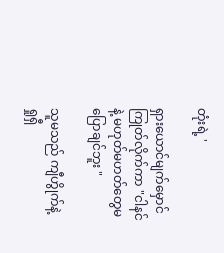တုံးရဲ့ '

ရှားယောင်မျက်မှောင်ကြုတ်လိုက်ကာ "ငါနင်နဲ့ မဟုတ်မဟတ်တွေမပြောချင်ဘူး "

သူမသည် ကျီဟွိုက်နဲ့ ရှုရှီ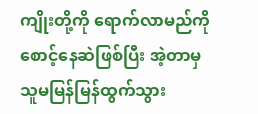ကျိုးတို့ကို ရောက်လာမည်ကို စောင့်နေဆဲဖြစ်ပြီး အဲ့တာမှ သူမမြန်မြန်ထွက်သွား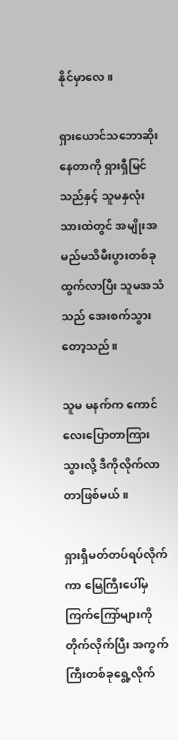နိုင်မှာလေ။

ရှားယောင်သဘောဆိုးနေတာကို ရှားရှီမြင်သည်နှင့် သူမနှလုံးသားထဲတွင် အမျိုးအမည်မသိမီးပွားတစ်ခုထွက်လာပြီး သူမအသံသည် အေးစက်သွားတော့သည်။

သူမ မနက်က ကောင်လေးပြောတာကြားသွားလို့ ဒီကိုလိုက်လာတာဖြစ်မယ်။

ရှားရှီမတ်တပ်ရပ်လိုက်ကာ မြေကြီးပေါ်မှ ကြက်ကြော်များကို တိုက်လိုက်ပြီး အကွက်ကြီးတစ်ခုရွေ့လိုက်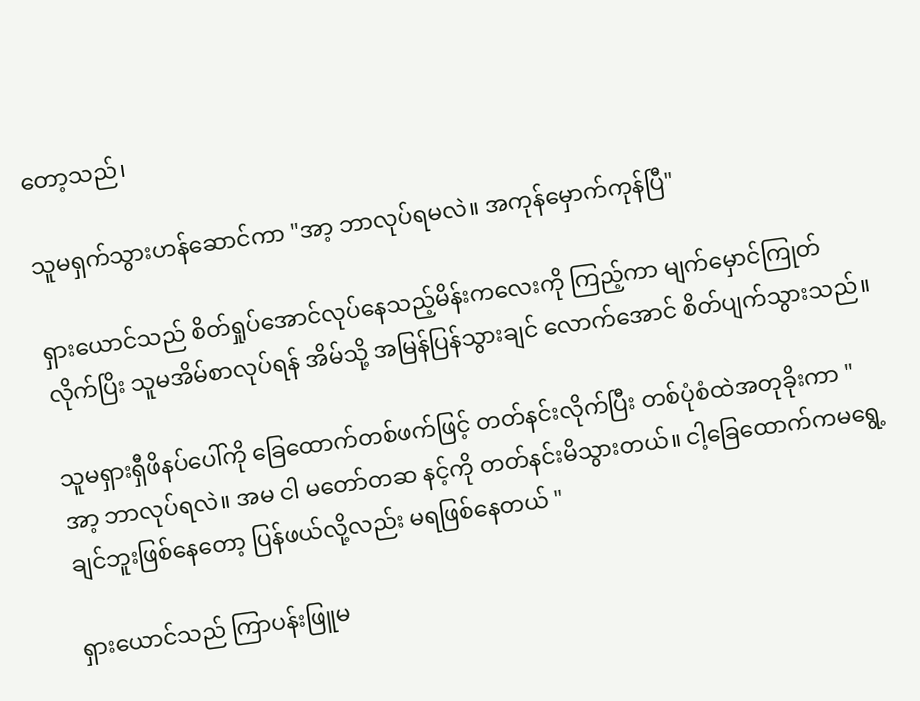တော့သည်၊

သူမရှက်သွားဟန်ဆောင်ကာ "အာ့ ဘာလုပ်ရမလဲ။ အကုန်မှောက်ကုန်ပြီ"

ရှားယောင်သည် စိတ်ရှုပ်အောင်လုပ်နေသည့်မိန်းကလေးကို ကြည့်ကာ မျက်မှောင်ကြုတ်လိုက်ပြိး သူမအိမ်စာလုပ်ရန် အိမ်သို့ အမြန်ပြန်သွားချင် လောက်အောင် စိတ်ပျက်သွားသည်။

သူမရှားရှီဖိနပ်ပေါ်ကို ခြေထောက်တစ်ဖက်ဖြင့် တတ်နင်းလိုက်ပြီး တစ်ပုံစံထဲအတုခိုးကာ "အာ့ ဘာလုပ်ရလဲ။ အမ ငါ မတော်တဆ နင့်ကို တတ်နင်းမိသွားတယ်။ ငါ့ခြေထောက်ကမရွေ့ချင်ဘူးဖြစ်နေတော့ ပြန်ဖယ်လို့လည်း မရဖြစ်နေတယ် "

ရှားယောင်သည် ကြာပန်းဖြူမ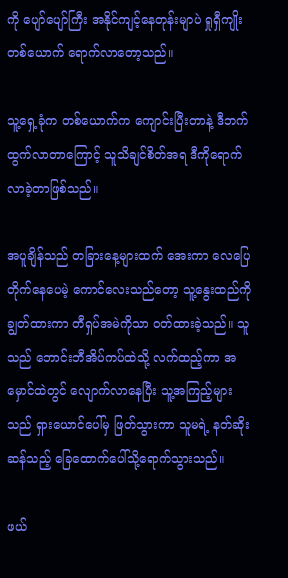ကို ပျော်ပျော်ကြီး အနိုင်ကျင့်နေတုန်းမျာပဲ ရှုရှီကျိုးတစ်ယောက် ရောက်လာတော့သည်။

သူ့ရှေ့ခုံက တစ်ယောက်က ကျောင်းပြီးတာနဲ့ ဒီဘက်ထွက်လာတာကြောင့် သူသိချင်စိတ်အရ ဒီကိုရောက်လာခဲ့တာဖြစ်သည်။

အပူချိန်သည် တခြားနေ့များထက် အေးကာ လေပြေတိုက်နေပေမဲ့ ကောင်လေးသည်တော့ သူ့နွေးထည်ကို ချွတ်ထားကာ တီရှပ်အမဲကိုသာ ဝတ်ထားခဲ့သည်။ သူသည် ဘောင်းဘီအိပ်ကပ်ထဲသို့ လက်ထည့်ကာ အမှောင်ထဲတွင် လျောက်လာနေပြီး သူ့အကြည့်များသည် ရှားယောင်ပေါ်မှ ဖြတ်သွားကာ သူမရဲ့ နတ်ဆိုးဆန်သည့် ခြေထောက်ပေါ်သို့ရောက်သွားသည်။

ဖယ်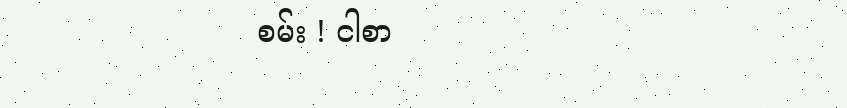စမ်း ! ငါစာ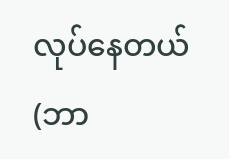လုပ်နေတယ်  (ဘာ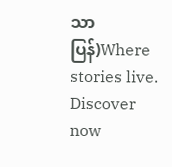သာပြန်)Where stories live. Discover now